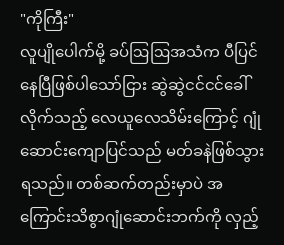"ကိုကြီး"
လူပျိုပေါက်မို့ ခပ်ဩဩအသံက ပီပြင်နေပြီဖြစ်ပါသော်ငြား ဆွဲဆွဲငင်ငင်ခေါ်လိုက်သည့် လေယူလေသိမ်းကြောင့် ဂျုံဆောင်းကျောပြင်သည် မတ်ခနဲဖြစ်သွားရသည်။ တစ်ဆက်တည်းမှာပဲ အကြောင်းသိစွာဂျုံဆောင်းဘက်ကို လှည့်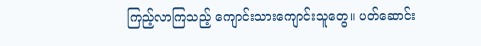ကြည့်လာကြသည့် ကျောင်းသားကျောင်းသူတွေ။ ပတ်ဆောင်း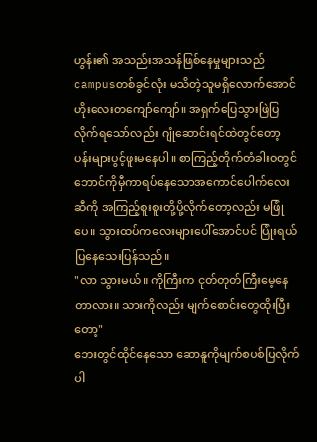ဟွန်း၏ အသည်းအသန်ဖြစ်နေမှုများသည် campusတစ်ခွင်လုံး မသိတဲ့သူမရှိလောက်အောင် ဟိုးလေးတကျော်ကျော်။ အရှက်ပြေသွားဖြဲပြလိုက်ရသော်လည်း ဂျုံဆောင်းရင်ထဲတွင်တော့ ပန်းများပွင့်ဖူးမနေပါ။ စာကြည့်တိုက်တံခါးဝတွင် ဘောင်ကိုမှီကာရပ်နေသောအကောင်ပေါက်လေးဆီကို အကြည့်စူးစူးတို့ပို့လိုက်တော့လည်း မဖြုံပေ။ သွားထပ်ကလေးများပေါ်အောင်ပင် ပြုံးရယ်ပြနေသေးပြန်သည်။
"လာ သွားမယ်။ ကိုကြီးက ငုတ်တုတ်ကြီးမေ့နေတာလား။ သားကိုလည်း မျက်စောင်းတွေထိုးပြီးတော့"
ဘေးတွင်ထိုင်နေသော ဆောနူကိုမျက်စပစ်ပြလိုက်ပါ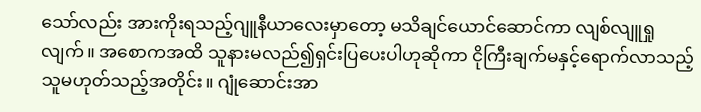သော်လည်း အားကိုးရသည့်ဂျူနီယာလေးမှာတော့ မသိချင်ယောင်ဆောင်ကာ လျစ်လျူရှုလျက်။ အစောကအထိ သူနားမလည်၍ရှင်းပြပေးပါဟုဆိုကာ ငိုကြီးချက်မနှင့်ရောက်လာသည့်သူမဟုတ်သည့်အတိုင်း။ ဂျုံဆောင်းအာ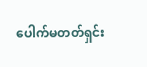ပေါက်မတတ်ရှင်း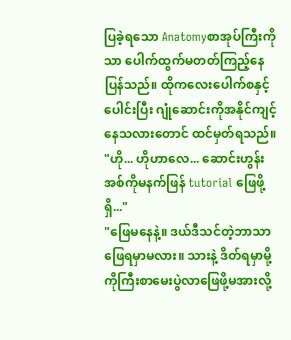ပြခဲ့ရသော Anatomyစာအုပ်ကြီးကိုသာ ပေါက်ထွက်မတတ်ကြည့်နေပြန်သည်။ ထိုကလေးပေါက်စနှင့်ပေါင်းပြီး ဂျုံဆောင်းကိုအနိုင်ကျင့်နေသလားတောင် ထင်မှတ်ရသည်။
"ဟို... ဟိုဟာလေ... ဆောင်းဟွန်း အစ်ကိုမနက်ဖြန် tutorial ဖြေဖို့ရှိ..."
"ဖြေမနေနဲ့။ ဒယ်ဒီသင်တဲ့ဘာသာဖြေရမှာမလား။ သားနဲ့ ဒိတ်ရမှာမို့ ကိုကြီးစာမေးပွဲလာဖြေဖို့မအားလို့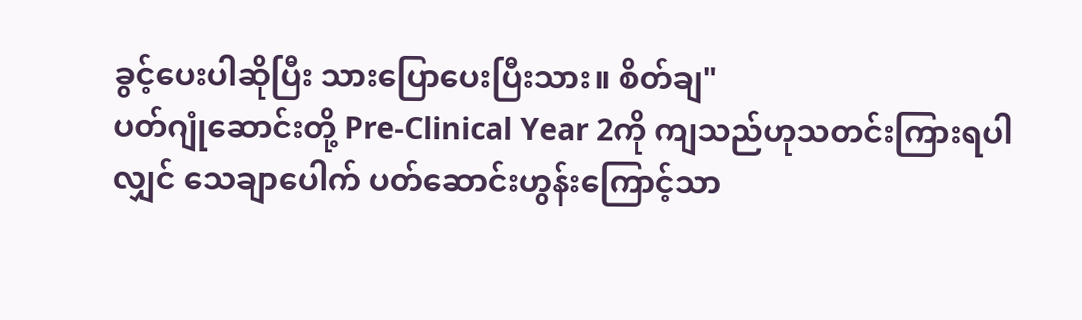ခွင့်ပေးပါဆိုပြီး သားပြောပေးပြီးသား။ စိတ်ချ"
ပတ်ဂျုံဆောင်းတို့ Pre-Clinical Year 2ကို ကျသည်ဟုသတင်းကြားရပါလျှင် သေချာပေါက် ပတ်ဆောင်းဟွန်းကြောင့်သာ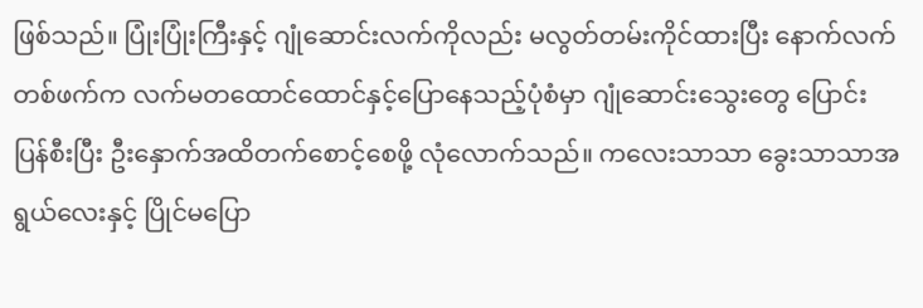ဖြစ်သည်။ ပြုံးပြုံးကြီးနှင့် ဂျုံဆောင်းလက်ကိုလည်း မလွတ်တမ်းကိုင်ထားပြီး နောက်လက်တစ်ဖက်က လက်မတထောင်ထောင်နှင့်ပြောနေသည့်ပုံစံမှာ ဂျုံဆောင်းသွေးတွေ ပြောင်းပြန်စီးပြီး ဦးနှောက်အထိတက်စောင့်စေဖို့ လုံလောက်သည်။ ကလေးသာသာ ခွေးသာသာအရွယ်လေးနှင့် ပြိုင်မပြော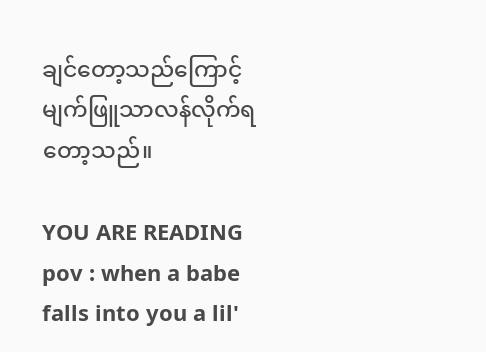ချင်တော့သည်ကြောင့် မျက်ဖြူသာလန်လိုက်ရတော့သည်။

YOU ARE READING
pov : when a babe falls into you a lil'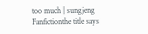too much | sungjeng
Fanfictionthe title says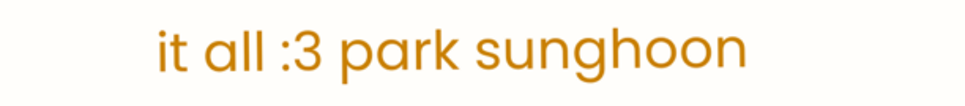it all :3 park sunghoon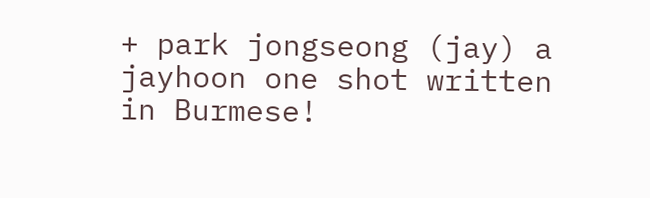+ park jongseong (jay) a jayhoon one shot written in Burmese!